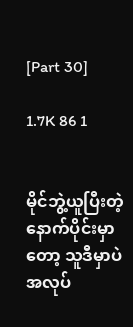[Part 30]

1.7K 86 1


မိုင်ဘွဲ့ယူပြီးတဲ့နောက်ပိုင်းမှာတော့ သူဒီမှာပဲအလုပ်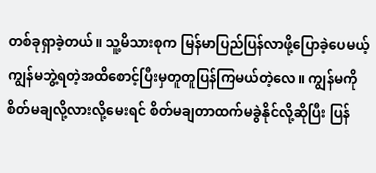တစ်ခုရှာခဲ့တယ်။ သူ့မိသားစုက မြန်မာပြည်ပြန်လာဖို့ပြောခဲ့ပေမယ့် ကျွန်မဘွဲ့ရတဲ့အထိစောင့်ပြီးမှတူတူပြန်ကြမယ်တဲ့လေ။ ကျွန်မကိုစိတ်မချလို့လားလို့မေးရင် စိတ်မချတာထက်မခွဲနိုင်လို့ဆိုပြီး ပြန်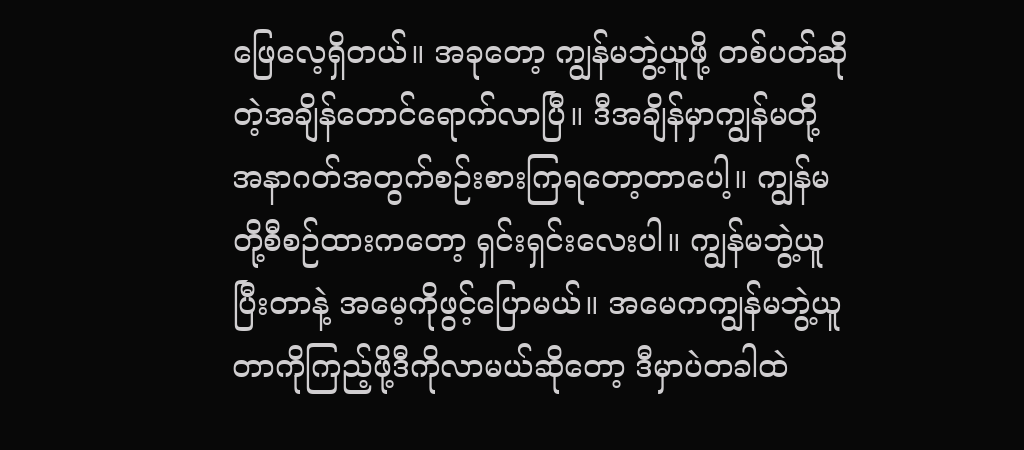ဖြေလေ့ရှိတယ်။ အခုတော့ ကျွန်မဘွဲ့ယူဖို့ တစ်ပတ်ဆိုတဲ့အချိန်တောင်ရောက်လာပြီ။ ဒီအချိန်မှာကျွန်မတို့အနာဂတ်အတွက်စဉ်းစားကြရတော့တာပေါ့။ ကျွန်မတို့စီစဉ်ထားကတော့ ရှင်းရှင်းလေးပါ။ ကျွန်မဘွဲ့ယူပြီးတာနဲ့ အမေ့ကိုဖွင့်ပြောမယ်။ အမေကကျွန်မဘွဲ့ယူတာကိုကြည့်ဖို့ဒီကိုလာမယ်ဆိုတော့ ဒီမှာပဲတခါထဲ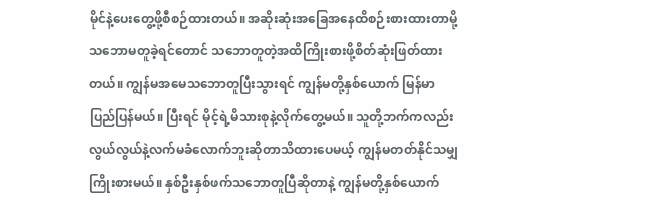မိုင်နဲ့ပေးတွေ့ဖို့စီစဉ်ထားတယ်။ အဆိုးဆုံးအခြေအနေထိစဉ်းစားထားတာမို့ သဘောမတူခဲ့ရင်တောင် သဘောတူတဲ့အထိကြိုးစားဖို့စိတ်ဆုံးဖြတ်ထားတယ်။ ကျွန်မအမေသဘောတူပြီးသွားရင် ကျွန်မတို့နှစ်ယောက် မြန်မာပြည်ပြန်မယ်။ ပြီးရင် မိုင့်ရဲ့မိသားစုနဲ့လိုက်တွေ့မယ်။ သူတို့ဘက်ကလည်း လွယ်လွယ်နဲ့လက်မခံလောက်ဘူးဆိုတာသိထားပေမယ့် ကျွန်မတတ်နိုင်သမျှကြိုးစားမယ်။ နှစ်ဦးနှစ်ဖက်သဘောတူပြီဆိုတာနဲ့ ကျွန်မတို့နှစ်ယောက်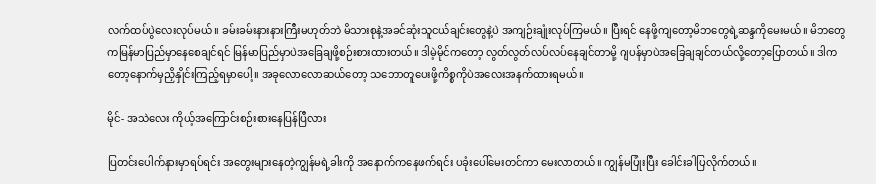လက်ထပ်ပွဲလေးလုပ်မယ်။ ခမ်းခမ်းနားနားကြီးမဟုတ်ဘဲ မိသားစုနဲ့အခင်ဆုံးသူငယ်ချင်းတွေနဲ့ပဲ အကျဉ်းချုံးလုပ်ကြမယ်။ ပြီးရင် နေဖို့ကျတော့မိဘတွေရဲ့ဆန္ဒကိုမေးမယ်။ မိဘတွေကမြန်မာပြည်မှာနေစေချင်ရင် မြန်မာပြည်မှာပဲအခြေချဖို့စဉ်းစားထားတယ်။ ဒါမဲ့မိုင်ကတော့ လွတ်လွတ်လပ်လပ်နေချင်တာမို့ ဂျပန်မှာပဲအခြေချချင်တယ်လို့တော့ပြောတယ်။ ဒါကတော့နောက်မှညှိနှိုင်းကြည့်ရမှာပေါ့။ အခုလောလောဆယ်တော့ သဘောတူပေးဖို့ကိစ္စကိုပဲအလေးအနက်ထားရမယ်။

မိုင်- အသဲလေး ကိုယ့်အကြောင်းစဉ်းစားနေပြန်ပြီလား

ပြတင်းပေါက်နားမှာရပ်ရင်း အတွေးများနေတဲ့ကျွန်မရဲ့ခါးကို အနောက်ကနေဖက်ရင်း ပခုံးပေါ်မေးတင်ကာ မေးလာတယ်။ ကျွန်မပြုံးပြီး ခေါင်းခါပြလိုက်တယ်။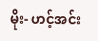မိုး- ဟင့်အင်း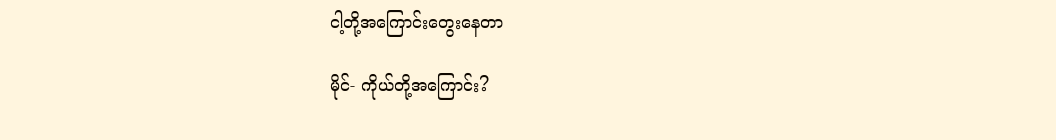ငါ့တို့အကြောင်းတွေးနေတာ

မိုင်- ကိုယ်တို့အကြောင်း?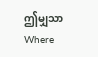ဤမျှသာWhere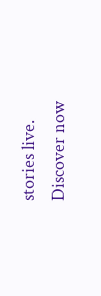stories live. Discover now